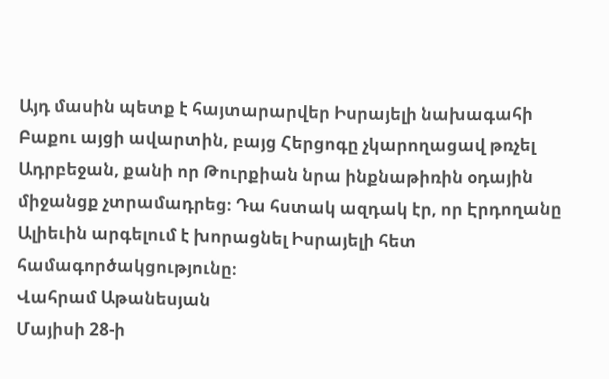Այդ մասին պետք է հայտարարվեր Իսրայելի նախագահի Բաքու այցի ավարտին, բայց Հերցոգը չկարողացավ թռչել Ադրբեջան, քանի որ Թուրքիան նրա ինքնաթիռին օդային միջանցք չտրամադրեց։ Դա հստակ ազդակ էր, որ Էրդողանը Ալիեւին արգելում է խորացնել Իսրայելի հետ համագործակցությունը։
Վահրամ Աթանեսյան
Մայիսի 28‑ի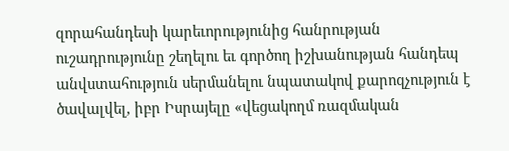զորահանդեսի կարեւորությունից հանրության ուշադրությունը շեղելու եւ գործող իշխանության հանդեպ անվստահություն սերմանելու նպատակով քարոզչություն է ծավալվել, իբր Իսրայելը «վեցակողմ ռազմական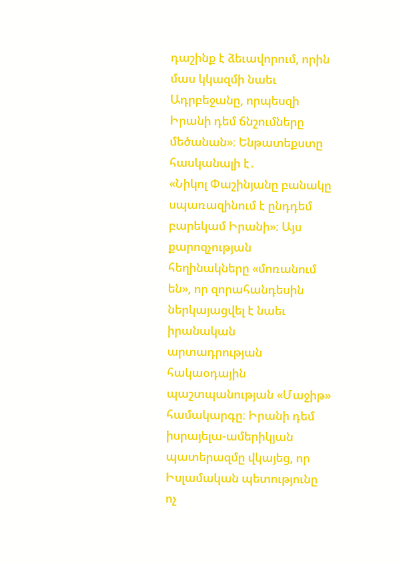դաշինք է ձեւավորում, որին մաս կկազմի նաեւ Ադրբեջանը, որպեսզի Իրանի դեմ ճնշումները մեծանան»։ Ենթատեքստը հասկանալի է․
«Նիկոլ Փաշինյանը բանակը սպառազինում է ընդդեմ բարեկամ Իրանի»։ Այս քարոզչության հեղինակները «մոռանում են», որ զորահանդեսին ներկայացվել է նաեւ իրանական արտադրության հակաօդային պաշտպանության «Մաջիթ» համակարգը։ Իրանի դեմ իսրայելա-ամերիկյան պատերազմը վկայեց, որ Իսլամական պետությունը ոչ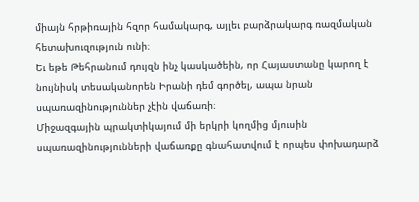միայն հրթիռային հզոր համակարգ, այլեւ բարձրակարգ ռազմական հետախուզություն ունի։
Եւ եթե Թեհրանում դույզն ինչ կասկածեին, որ Հայաստանը կարող է նույնիսկ տեսականորեն Իրանի դեմ գործել, ապա նրան սպառազինություններ չէին վաճառի։
Միջազգային պրակտիկայում մի երկրի կողմից մյուսին սպառազինությունների վաճառքը գնահատվում է որպես փոխադարձ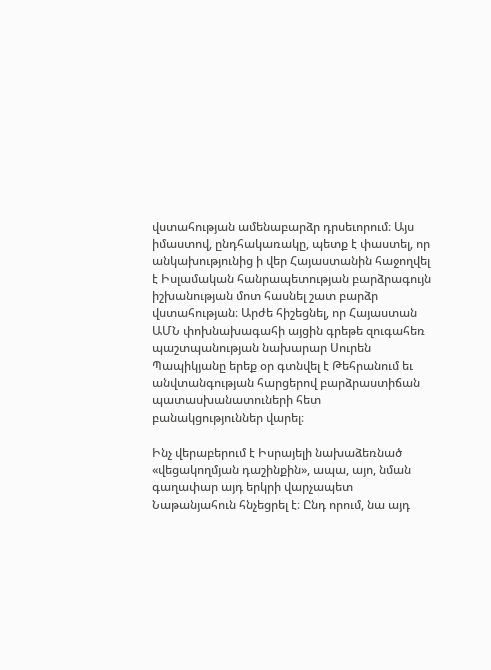վստահության ամենաբարձր դրսեւորում։ Այս իմաստով, ընդհակառակը, պետք է փաստել, որ անկախությունից ի վեր Հայաստանին հաջողվել է Իսլամական հանրապետության բարձրագույն իշխանության մոտ հասնել շատ բարձր վստահության։ Արժե հիշեցնել, որ Հայաստան ԱՄՆ փոխնախագահի այցին գրեթե զուգահեռ պաշտպանության նախարար Սուրեն Պապիկյանը երեք օր գտնվել է Թեհրանում եւ անվտանգության հարցերով բարձրաստիճան պատասխանատուների հետ բանակցություններ վարել։

Ինչ վերաբերում է Իսրայելի նախաձեռնած «վեցակողմյան դաշինքին», ապա, այո, նման գաղափար այդ երկրի վարչապետ Նաթանյահուն հնչեցրել է։ Ընդ որում, նա այդ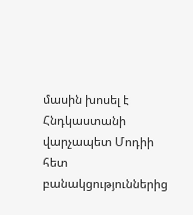մասին խոսել է Հնդկաստանի վարչապետ Մոդիի հետ բանակցություններից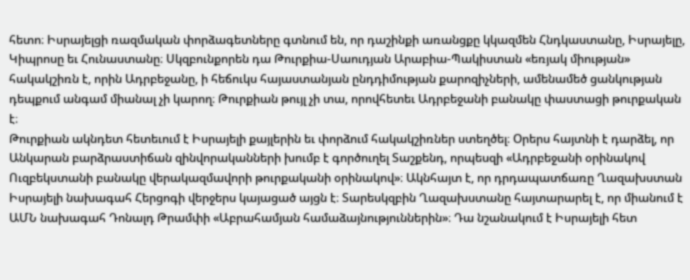հետո։ Իսրայելցի ռազմական փորձագետները գտնում են, որ դաշինքի առանցքը կկազմեն Հնդկաստանը, Իսրայելը, Կիպրոսը եւ Հունաստանը։ Սկզբունքորեն դա Թուրքիա-Սաուդյան Արաբիա-Պակիստան «եռյակ միության» հակակշիռն է, որին Ադրբեջանը, ի հեճուկս հայաստանյան ընդդիմության քարոզիչների, ամենամեծ ցանկության դեպքում անգամ միանալ չի կարող։ Թուրքիան թույլ չի տա, որովհետեւ Ադրբեջանի բանակը փաստացի թուրքական է։
Թուրքիան ակնդետ հետեւում է Իսրայելի քայլերին եւ փորձում հակակշիռներ ստեղծել։ Օրերս հայտնի է դարձել, որ Անկարան բարձրաստիճան զինվորականների խումբ է գործուղել Տաշքենդ, որպեսզի «Ադրբեջանի օրինակով Ուզբեկստանի բանակը վերակազմավորի թուրքականի օրինակով»։ Ակնհայտ է, որ դրդապատճառը Ղազախստան Իսրայելի նախագահ Հերցոգի վերջերս կայացած այցն է։ Տարեսկզբին Ղազախստանը հայտարարել է, որ միանում է ԱՄՆ նախագահ Դոնալդ Թրամփի «Աբրահամյան համաձայնություններին»։ Դա նշանակում է Իսրայելի հետ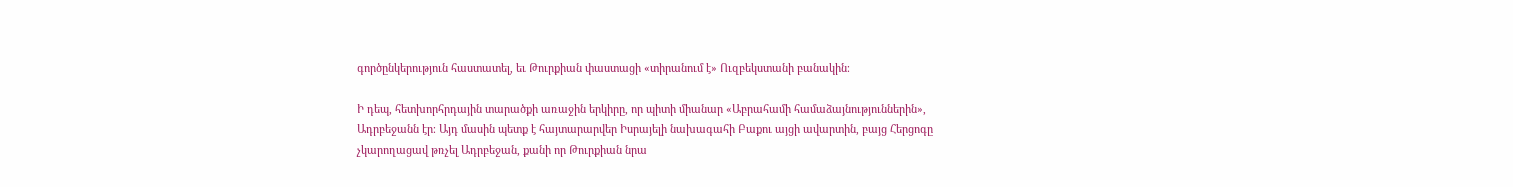գործընկերություն հաստատել, եւ Թուրքիան փաստացի «տիրանում է» Ուզբեկստանի բանակին։

Ի դեպ, հետխորհրդային տարածքի առաջին երկիրը, որ պիտի միանար «Աբրահամի համաձայնություններին», Ադրբեջանն էր։ Այդ մասին պետք է հայտարարվեր Իսրայելի նախագահի Բաքու այցի ավարտին, բայց Հերցոգը չկարողացավ թռչել Ադրբեջան, քանի որ Թուրքիան նրա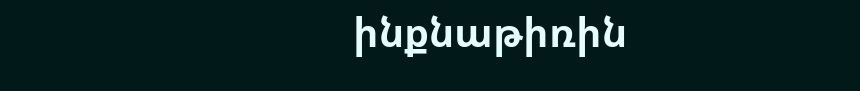ինքնաթիռին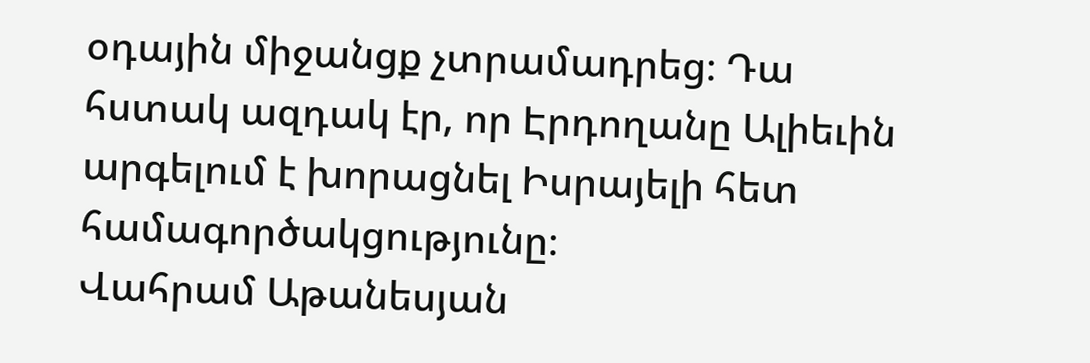օդային միջանցք չտրամադրեց։ Դա հստակ ազդակ էր, որ Էրդողանը Ալիեւին արգելում է խորացնել Իսրայելի հետ համագործակցությունը։
Վահրամ Աթանեսյան